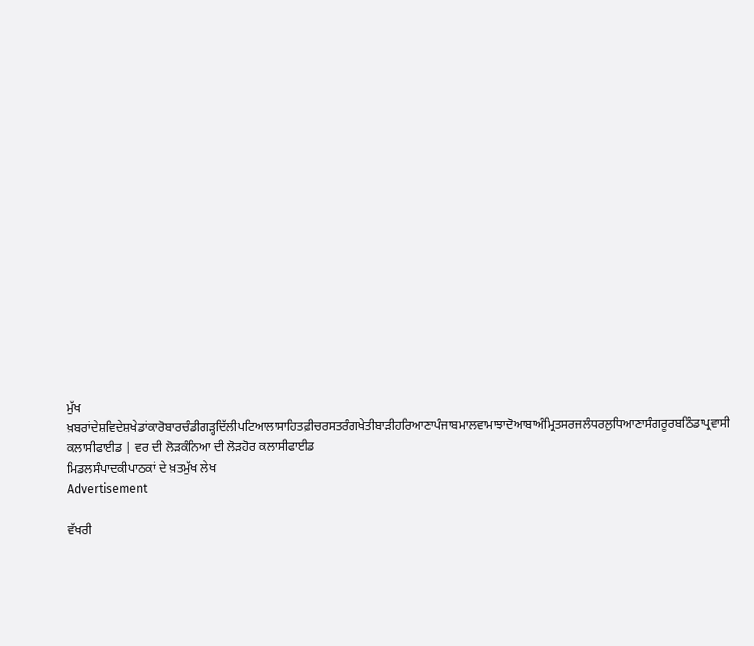ਮੁੱਖ ਖ਼ਬਰਾਂਦੇਸ਼ਵਿਦੇਸ਼ਖੇਡਾਂਕਾਰੋਬਾਰਚੰਡੀਗੜ੍ਹਦਿੱਲੀਪਟਿਆਲਾਸਾਹਿਤਫ਼ੀਚਰਸਤਰੰਗਖੇਤੀਬਾੜੀਹਰਿਆਣਾਪੰਜਾਬਮਾਲਵਾਮਾਝਾਦੋਆਬਾਅੰਮ੍ਰਿਤਸਰਜਲੰਧਰਲੁਧਿਆਣਾਸੰਗਰੂਰਬਠਿੰਡਾਪ੍ਰਵਾਸੀ
ਕਲਾਸੀਫਾਈਡ | ਵਰ ਦੀ ਲੋੜਕੰਨਿਆ ਦੀ ਲੋੜਹੋਰ ਕਲਾਸੀਫਾਈਡ
ਮਿਡਲਸੰਪਾਦਕੀਪਾਠਕਾਂ ਦੇ ਖ਼ਤਮੁੱਖ ਲੇਖ
Advertisement

ਵੱਖਰੀ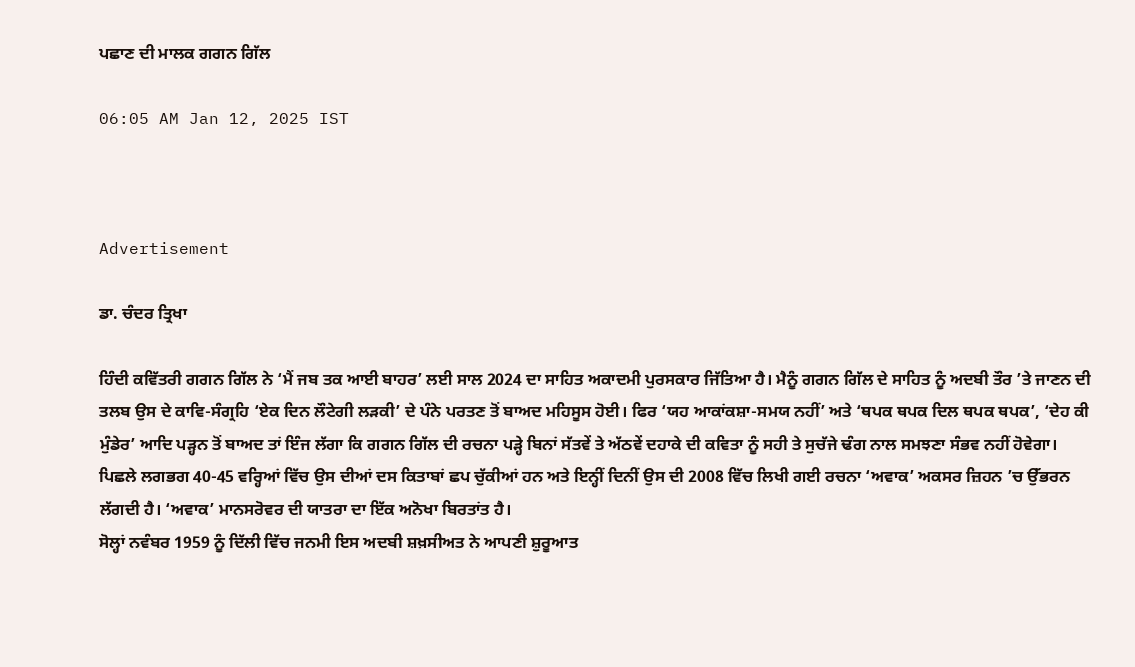ਪਛਾਣ ਦੀ ਮਾਲਕ ਗਗਨ ਗਿੱਲ

06:05 AM Jan 12, 2025 IST



Advertisement

ਡਾ. ਚੰਦਰ ਤ੍ਰਿਖਾ

ਹਿੰਦੀ ਕਵਿੱਤਰੀ ਗਗਨ ਗਿੱਲ ਨੇ ‘ਮੈਂ ਜਬ ਤਕ ਆਈ ਬਾਹਰ’ ਲਈ ਸਾਲ 2024 ਦਾ ਸਾਹਿਤ ਅਕਾਦਮੀ ਪੁਰਸਕਾਰ ਜਿੱਤਿਆ ਹੈ। ਮੈਨੂੰ ਗਗਨ ਗਿੱਲ ਦੇ ਸਾਹਿਤ ਨੂੰ ਅਦਬੀ ਤੌਰ ’ਤੇ ਜਾਣਨ ਦੀ ਤਲਬ ਉਸ ਦੇ ਕਾਵਿ-ਸੰਗ੍ਰਹਿ ‘ਏਕ ਦਿਨ ਲੌਟੇਗੀ ਲੜਕੀ’ ਦੇ ਪੰਨੇ ਪਰਤਣ ਤੋਂ ਬਾਅਦ ਮਹਿਸੂਸ ਹੋਈ। ਫਿਰ ‘ਯਹ ਆਕਾਂਕਸ਼ਾ-ਸਮਯ ਨਹੀਂ’ ਅਤੇ ‘ਥਪਕ ਥਪਕ ਦਿਲ ਥਪਕ ਥਪਕ’, ‘ਦੇਹ ਕੀ ਮੁੰਡੇਰ’ ਆਦਿ ਪੜ੍ਹਨ ਤੋਂ ਬਾਅਦ ਤਾਂ ਇੰਜ ਲੱਗਾ ਕਿ ਗਗਨ ਗਿੱਲ ਦੀ ਰਚਨਾ ਪੜ੍ਹੇ ਬਿਨਾਂ ਸੱਤਵੇਂ ਤੇ ਅੱਠਵੇਂ ਦਹਾਕੇ ਦੀ ਕਵਿਤਾ ਨੂੰ ਸਹੀ ਤੇ ਸੁਚੱਜੇ ਢੰਗ ਨਾਲ ਸਮਝਣਾ ਸੰਭਵ ਨਹੀਂ ਹੋਵੇਗਾ।
ਪਿਛਲੇ ਲਗਭਗ 40-45 ਵਰ੍ਹਿਆਂ ਵਿੱਚ ਉਸ ਦੀਆਂ ਦਸ ਕਿਤਾਬਾਂ ਛਪ ਚੁੱਕੀਆਂ ਹਨ ਅਤੇ ਇਨ੍ਹੀਂ ਦਿਨੀਂ ਉਸ ਦੀ 2008 ਵਿੱਚ ਲਿਖੀ ਗਈ ਰਚਨਾ ‘ਅਵਾਕ’ ਅਕਸਰ ਜ਼ਿਹਨ ’ਚ ਉੱਭਰਨ ਲੱਗਦੀ ਹੈ। ‘ਅਵਾਕ’ ਮਾਨਸਰੋਵਰ ਦੀ ਯਾਤਰਾ ਦਾ ਇੱਕ ਅਨੋਖਾ ਬਿਰਤਾਂਤ ਹੈ।
ਸੋਲ੍ਹਾਂ ਨਵੰਬਰ 1959 ਨੂੰ ਦਿੱਲੀ ਵਿੱਚ ਜਨਮੀ ਇਸ ਅਦਬੀ ਸ਼ਖ਼ਸੀਅਤ ਨੇ ਆਪਣੀ ਸ਼ੁਰੂਆਤ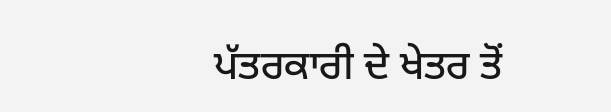ਪੱਤਰਕਾਰੀ ਦੇ ਖੇਤਰ ਤੋਂ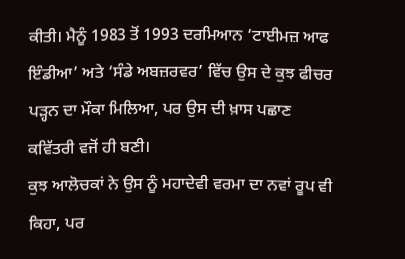ਕੀਤੀ। ਮੈਨੂੰ 1983 ਤੋਂ 1993 ਦਰਮਿਆਨ ‘ਟਾਈਮਜ਼ ਆਫ ਇੰਡੀਆ’ ਅਤੇ ‘ਸੰਡੇ ਅਬਜ਼ਰਵਰ’ ਵਿੱਚ ਉਸ ਦੇ ਕੁਝ ਫੀਚਰ ਪੜ੍ਹਨ ਦਾ ਮੌਕਾ ਮਿਲਿਆ, ਪਰ ਉਸ ਦੀ ਖ਼ਾਸ ਪਛਾਣ ਕਵਿੱਤਰੀ ਵਜੋਂ ਹੀ ਬਣੀ।
ਕੁਝ ਆਲੋਚਕਾਂ ਨੇ ਉਸ ਨੂੰ ਮਹਾਦੇਵੀ ਵਰਮਾ ਦਾ ਨਵਾਂ ਰੂਪ ਵੀ ਕਿਹਾ, ਪਰ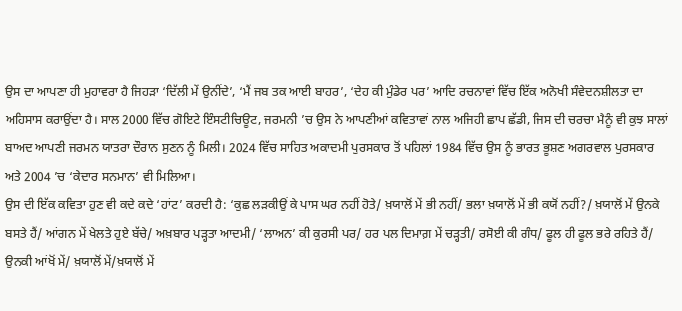ਉਸ ਦਾ ਆਪਣਾ ਹੀ ਮੁਹਾਵਰਾ ਹੈ ਜਿਹੜਾ ‘ਦਿੱਲੀ ਮੇਂ ਉਨੀਂਦੇ’, ‘ਮੈਂ ਜਬ ਤਕ ਆਈ ਬਾਹਰ’, ‘ਦੇਹ ਕੀ ਮੁੰਡੇਰ ਪਰ’ ਆਦਿ ਰਚਨਾਵਾਂ ਵਿੱਚ ਇੱਕ ਅਨੋਖੀ ਸੰਵੇਦਨਸ਼ੀਲਤਾ ਦਾ ਅਹਿਸਾਸ ਕਰਾਉਂਦਾ ਹੈ। ਸਾਲ 2000 ਵਿੱਚ ਗੋਇਟੇ ਇੰਸਟੀਚਿਊਟ, ਜਰਮਨੀ ’ਚ ਉਸ ਨੇ ਆਪਣੀਆਂ ਕਵਿਤਾਵਾਂ ਨਾਲ ਅਜਿਹੀ ਛਾਪ ਛੱਡੀ, ਜਿਸ ਦੀ ਚਰਚਾ ਮੈਨੂੰ ਵੀ ਕੁਝ ਸਾਲਾਂ ਬਾਅਦ ਆਪਣੀ ਜਰਮਨ ਯਾਤਰਾ ਦੌਰਾਨ ਸੁਣਨ ਨੂੰ ਮਿਲੀ। 2024 ਵਿੱਚ ਸਾਹਿਤ ਅਕਾਦਮੀ ਪੁਰਸਕਾਰ ਤੋਂ ਪਹਿਲਾਂ 1984 ਵਿੱਚ ਉਸ ਨੂੰ ਭਾਰਤ ਭੂਸ਼ਣ ਅਗਰਵਾਲ ਪੁਰਸਕਾਰ ਅਤੇ 2004 ’ਚ ‘ਕੇਦਾਰ ਸਨਮਾਨ’ ਵੀ ਮਿਲਿਆ।
ਉਸ ਦੀ ਇੱਕ ਕਵਿਤਾ ਹੁਣ ਵੀ ਕਦੇ ਕਦੇ ‘ਹਾਂਟ’ ਕਰਦੀ ਹੈ: ‘ਕੁਛ ਲੜਕੀਉਂ ਕੇ ਪਾਸ ਘਰ ਨਹੀਂ ਹੋਤੇ/ ਖ਼ਯਾਲੋਂ ਮੇਂ ਭੀ ਨਹੀਂ/ ਭਲਾ ਖ਼ਯਾਲੋਂ ਮੇਂ ਭੀ ਕਯੋਂ ਨਹੀਂ?/ ਖ਼ਯਾਲੋਂ ਮੇਂ ਉਨਕੇ ਬਸਤੇ ਹੈਂ/ ਆਂਗਨ ਮੇਂ ਖੇਲਤੇ ਹੁਏ ਬੱਚੇ/ ਅਖ਼ਬਾਰ ਪੜ੍ਹਤਾ ਆਦਮੀ/ ‘ਲਾਅਨ’ ਕੀ ਕੁਰਸੀ ਪਰ/ ਹਰ ਪਲ ਦਿਮਾਗ਼ ਮੇਂ ਚੜ੍ਹਤੀ/ ਰਸੋਈ ਕੀ ਗੰਧ/ ਫੂਲ ਹੀ ਫੂਲ ਭਰੇ ਰਹਿਤੇ ਹੈਂ/ ਉਨਕੀ ਆਂਖੋਂ ਮੇਂ/ ਖ਼ਯਾਲੋਂ ਮੇਂ/ਖ਼ਯਾਲੋਂ ਮੇਂ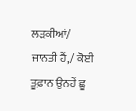ਲੜਕੀਆਂ/ ਜਾਨਤੀ ਹੈਂ,/ ਕੋਈ ਤੂਫ਼ਾਨ ਉਨਹੇਂ ਛੂ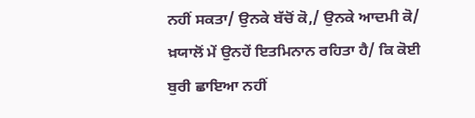ਨਹੀਂ ਸਕਤਾ/ ਉਨਕੇ ਬੱਚੋਂ ਕੋ,/ ਉਨਕੇ ਆਦਮੀ ਕੋ/ ਖ਼ਯਾਲੋਂ ਮੇਂ ਉਨਹੇਂ ਇਤਮਿਨਾਨ ਰਹਿਤਾ ਹੈ/ ਕਿ ਕੋਈ ਬੁਰੀ ਛਾਇਆ ਨਹੀਂ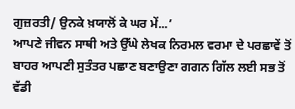ਗੁਜ਼ਰਤੀ/ ਉਨਕੇ ਖ਼ਯਾਲੋਂ ਕੇ ਘਰ ਮੇਂ...’
ਆਪਣੇ ਜੀਵਨ ਸਾਥੀ ਅਤੇ ਉੱਘੇ ਲੇਖਕ ਨਿਰਮਲ ਵਰਮਾ ਦੇ ਪਰਛਾਵੇਂ ਤੋਂ ਬਾਹਰ ਆਪਣੀ ਸੁਤੰਤਰ ਪਛਾਣ ਬਣਾਉਣਾ ਗਗਨ ਗਿੱਲ ਲਈ ਸਭ ਤੋਂ ਵੱਡੀ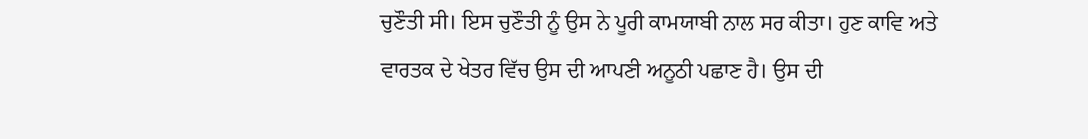ਚੁਣੌਤੀ ਸੀ। ਇਸ ਚੁਣੌਤੀ ਨੂੰ ਉਸ ਨੇ ਪੂਰੀ ਕਾਮਯਾਬੀ ਨਾਲ ਸਰ ਕੀਤਾ। ਹੁਣ ਕਾਵਿ ਅਤੇ ਵਾਰਤਕ ਦੇ ਖੇਤਰ ਵਿੱਚ ਉਸ ਦੀ ਆਪਣੀ ਅਨੂਠੀ ਪਛਾਣ ਹੈ। ਉਸ ਦੀ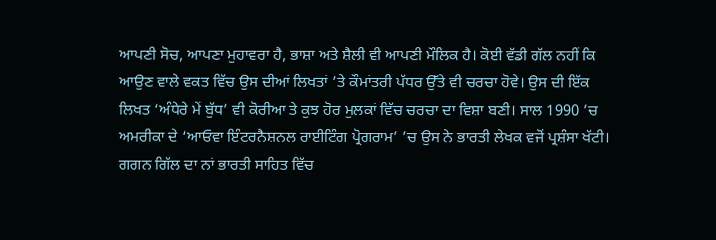ਆਪਣੀ ਸੋਚ, ਆਪਣਾ ਮੁਹਾਵਰਾ ਹੈ, ਭਾਸ਼ਾ ਅਤੇ ਸ਼ੈਲੀ ਵੀ ਆਪਣੀ ਮੌਲਿਕ ਹੈ। ਕੋਈ ਵੱਡੀ ਗੱਲ ਨਹੀਂ ਕਿ ਆਉਣ ਵਾਲੇ ਵਕਤ ਵਿੱਚ ਉਸ ਦੀਆਂ ਲਿਖਤਾਂ ’ਤੇ ਕੌਮਾਂਤਰੀ ਪੱਧਰ ਉੱਤੇ ਵੀ ਚਰਚਾ ਹੋਵੇ। ਉਸ ਦੀ ਇੱਕ ਲਿਖਤ ‘ਅੰਧੇਰੇ ਮੇਂ ਬੁੱਧ’ ਵੀ ਕੋਰੀਆ ਤੇ ਕੁਝ ਹੋਰ ਮੁਲਕਾਂ ਵਿੱਚ ਚਰਚਾ ਦਾ ਵਿਸ਼ਾ ਬਣੀ। ਸਾਲ 1990 ’ਚ ਅਮਰੀਕਾ ਦੇ ‘ਆਓਵਾ ਇੰਟਰਨੈਸ਼ਨਲ ਰਾਈਟਿੰਗ ਪ੍ਰੋਗਰਾਮ’ ’ਚ ਉਸ ਨੇ ਭਾਰਤੀ ਲੇਖਕ ਵਜੋਂ ਪ੍ਰਸ਼ੰਸਾ ਖੱਟੀ। ਗਗਨ ਗਿੱਲ ਦਾ ਨਾਂ ਭਾਰਤੀ ਸਾਹਿਤ ਵਿੱਚ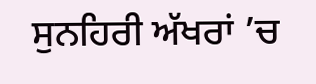ਸੁਨਹਿਰੀ ਅੱਖਰਾਂ ’ਚ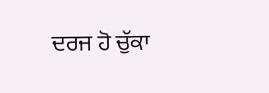ਦਰਜ ਹੋ ਚੁੱਕਾ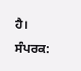ਹੈ।
ਸੰਪਰਕ: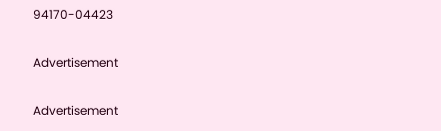94170-04423

Advertisement

Advertisement